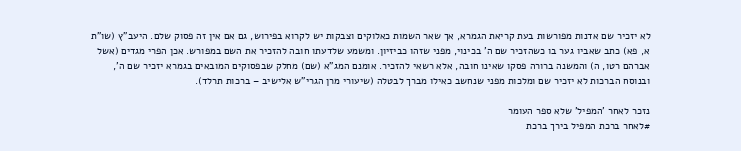לא יזכיר שם אדנות מפורשות בעת קריאת הגמרא, אך שאר השמות כאלוקים וצבקות יש לקרוא בפירוש, גם אם אין זה פסוק שלם. היעב"ץ (שו"ת א, פא) כתב שאביו גער בו כשהזכיר שם ה' בכינוי, מפני שזהו כביזיון. ומשמע שלדעתו חובה להזכיר את השם במפורש. אכן הפרי מגדים (אשל אברהם רטו, ה) והמשנה ברורה פסקו שאינו חובה, אלא רשאי להזכיר. אומנם המג"א (שם) מחלק שבפסוקים המובאים בגמרא יזכיר שם ה', ובנוסח הברכות לא יזכיר שם ומלכות מפני שנחשב כאילו מברך לבטלה (שיעורי מרן הגרי"ש אלישיב – ברכות תרלד).

נזכר לאחר 'המפיל' שלא ספר העומר
#לאחר ברכת המפיל בירך ברכת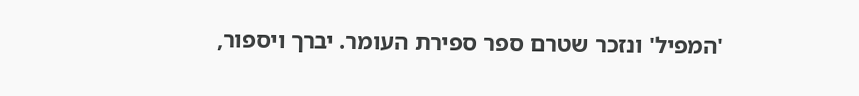'המפיל' ונזכר שטרם ספר ספירת העומר. יברך ויספור,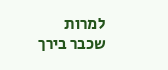למרות שכבר בירך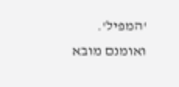'המפיל'. ואומנם מובא